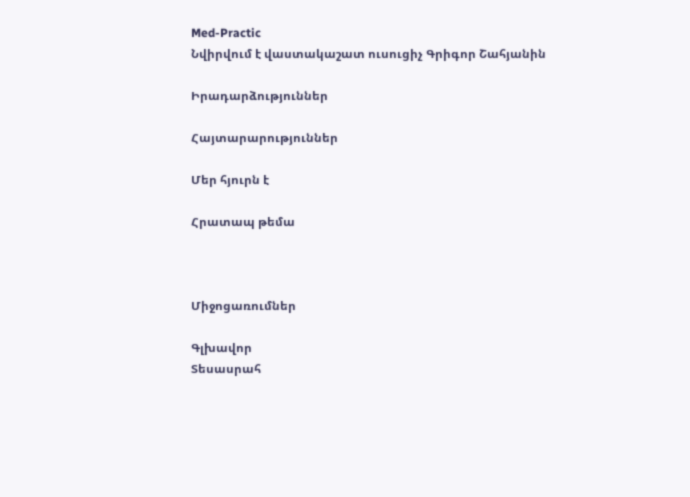Med-Practic
Նվիրվում է վաստակաշատ ուսուցիչ Գրիգոր Շահյանին

Իրադարձություններ

Հայտարարություններ

Մեր հյուրն է

Հրատապ թեմա



Միջոցառումներ

Գլխավոր
Տեսասրահ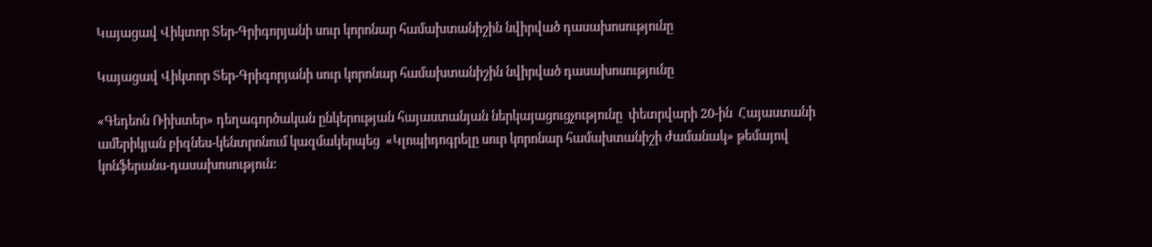Կայացավ Վիկտոր Տեր-Գրիգորյանի սուր կորոնար համախտանիշին նվիրված դասախոսությունը

Կայացավ Վիկտոր Տեր-Գրիգորյանի սուր կորոնար համախտանիշին նվիրված դասախոսությունը

«Գեդեոն Ռիխտեր» դեղագործական ընկերության հայաստանյան ներկայացուցչությունը  փետրվարի 20-ին  Հայաստանի ամերիկյան բիզնես-կենտրոնում կազմակերպեց  «Կլոպիդոգրելը սուր կորոնար համախտանիշի ժամանակ» թեմայով կոնֆերանս-դասախոսություն: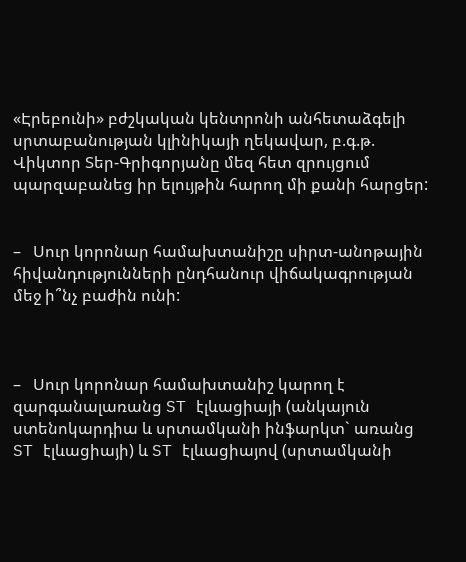«Էրեբունի» բժշկական կենտրոնի անհետաձգելի սրտաբանության կլինիկայի ղեկավար, բ.գ.թ. Վիկտոր Տեր-Գրիգորյանը մեզ հետ զրույցում  պարզաբանեց իր ելույթին հարող մի քանի հարցեր:


–   Սուր կորոնար համախտանիշը սիրտ-անոթային հիվանդությունների ընդհանուր վիճակագրության մեջ ի՞նչ բաժին ունի:



–   Սուր կորոնար համախտանիշ կարող է զարգանալառանց ST էլևացիայի (անկայուն ստենոկարդիա և սրտամկանի ինֆարկտ` առանց ST էլևացիայի) և ST էլևացիայով (սրտամկանի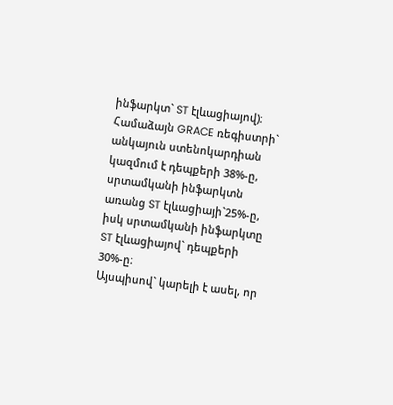ինֆարկտ` ST էլևացիայով)։ Համաձայն GRACE ռեգիստրի` անկայուն ստենոկարդիան կազմում է դեպքերի 38%-ը, սրտամկանի ինֆարկտն առանց ST էլևացիայի`25%-ը, իսկ սրտամկանի ինֆարկտը  ST էլևացիայով` դեպքերի 30%-ը։
Այսպիսով` կարելի է ասել, որ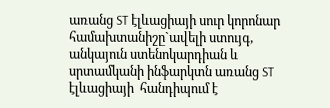առանց ST էլևացիայի սուր կորոնար համախտանիշը`ավելի ստույգ, անկայուն ստենոկարդիան և սրտամկանի ինֆարկտն առանց ST էլևացիայի  հանդիպում է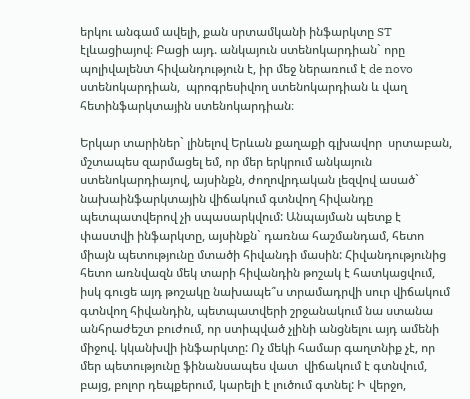երկու անգամ ավելի, քան սրտամկանի ինֆարկտը ST էլևացիայով։ Բացի այդ. անկայուն ստենոկարդիան` որը պոլիվալենտ հիվանդություն է, իր մեջ ներառում է de novo ստենոկարդիան,  պրոգրեսիվող ստենոկարդիան և վաղ հետինֆարկտային ստենոկարդիան։

Երկար տարիներ` լինելով Երևան քաղաքի գլխավոր  սրտաբան, մշտապես զարմացել եմ, որ մեր երկրում անկայուն ստենոկարդիայով, այսինքն, ժողովրդական լեզվով ասած` նախաինֆարկտային վիճակում գտնվող հիվանդը պետպատվերով չի սպասարկվում: Անպայման պետք է փաստվի ինֆարկտը, այսինքն` դառնա հաշմանդամ, հետո միայն պետությունը մտածի հիվանդի մասին: Հիվանդությունից հետո առնվազն մեկ տարի հիվանդին թոշակ է հատկացվում, իսկ գուցե այդ թոշակը նախապե՞ս տրամադրվի սուր վիճակում գտնվող հիվանդին, պետպատվերի շրջանակում նա ստանա անհրաժեշտ բուժում, որ ստիպված չլինի անցնելու այդ ամենի միջով. կկանխվի ինֆարկտը: Ոչ մեկի համար գաղտնիք չէ, որ մեր պետությունը ֆինանսապես վատ  վիճակում է գտնվում, բայց, բոլոր դեպքերում, կարելի է լուծում գտնել: Ի վերջո,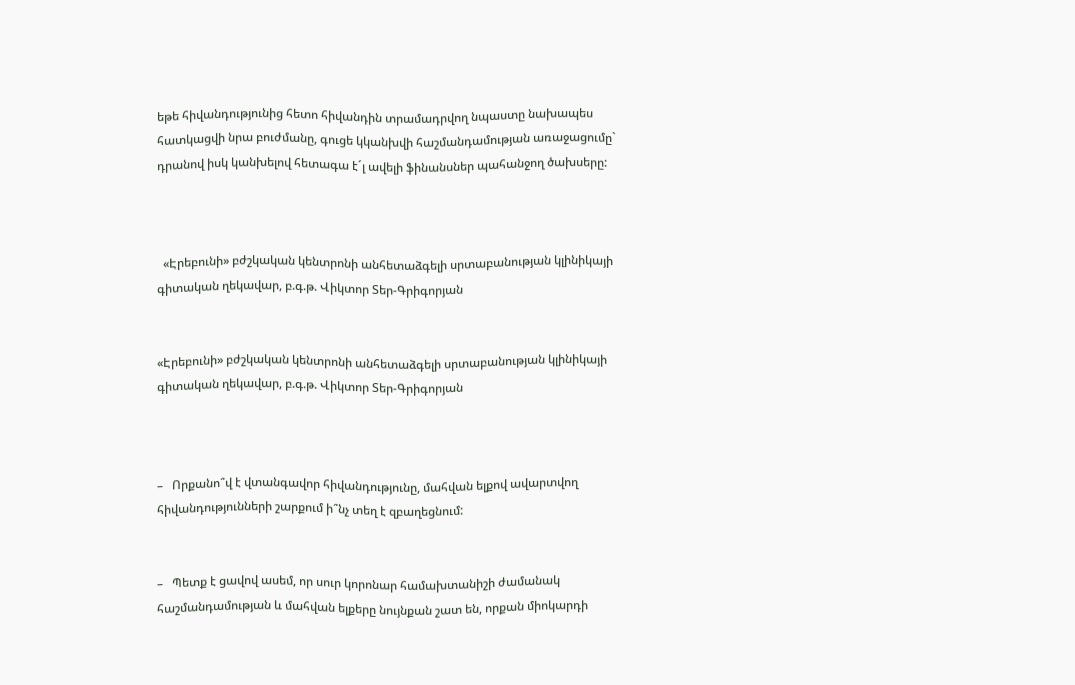եթե հիվանդությունից հետո հիվանդին տրամադրվող նպաստը նախապես հատկացվի նրա բուժմանը, գուցե կկանխվի հաշմանդամության առաջացումը` դրանով իսկ կանխելով հետագա է´լ ավելի ֆինանսներ պահանջող ծախսերը:



  «Էրեբունի» բժշկական կենտրոնի անհետաձգելի սրտաբանության կլինիկայի գիտական ղեկավար, բ.գ.թ. Վիկտոր Տեր-Գրիգորյան


«Էրեբունի» բժշկական կենտրոնի անհետաձգելի սրտաբանության կլինիկայի գիտական ղեկավար, բ.գ.թ. Վիկտոր Տեր-Գրիգորյան



–   Որքանո՞վ է վտանգավոր հիվանդությունը, մահվան ելքով ավարտվող հիվանդությունների շարքում ի՞նչ տեղ է զբաղեցնում:


–   Պետք է ցավով ասեմ, որ սուր կորոնար համախտանիշի ժամանակ հաշմանդամության և մահվան ելքերը նույնքան շատ են, որքան միոկարդի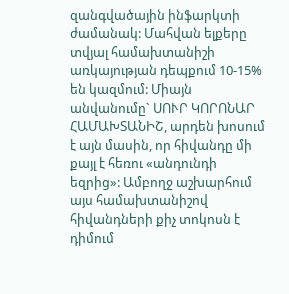զանգվածային ինֆարկտի ժամանակ: Մահվան ելքերը տվյալ համախտանիշի առկայության դեպքում 10-15% են կազմում: Միայն անվանումը` ՍՈՒՐ ԿՈՐՈՆԱՐ ՀԱՄԱԽՏԱՆԻՇ, արդեն խոսում է այն մասին, որ հիվանդը մի քայլ է հեռու «անդունդի եզրից»: Ամբողջ աշխարհում այս համախտանիշով հիվանդների քիչ տոկոսն է դիմում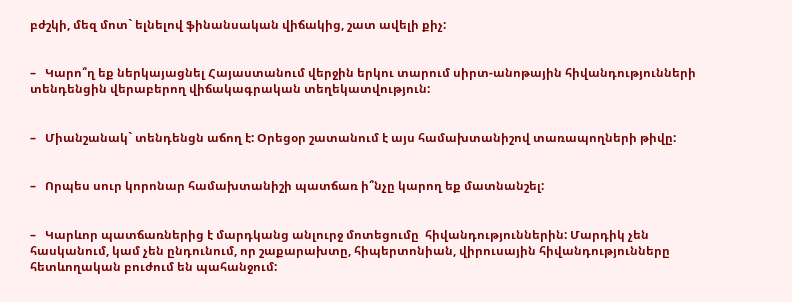բժշկի, մեզ մոտ` ելնելով ֆինանսական վիճակից, շատ ավելի քիչ:


–   Կարո՞ղ եք ներկայացնել Հայաստանում վերջին երկու տարում սիրտ-անոթային հիվանդությունների տենդենցին վերաբերող վիճակագրական տեղեկատվություն:


–   Միանշանակ` տենդենցն աճող է: Օրեցօր շատանում է այս համախտանիշով տառապողների թիվը:


–   Որպես սուր կորոնար համախտանիշի պատճառ ի՞նչը կարող եք մատնանշել:


–   Կարևոր պատճառներից է մարդկանց անլուրջ մոտեցումը  հիվանդություններին: Մարդիկ չեն հասկանում, կամ չեն ընդունում, որ շաքարախտը, հիպերտոնիան, վիրուսային հիվանդությունները հետևողական բուժում են պահանջում: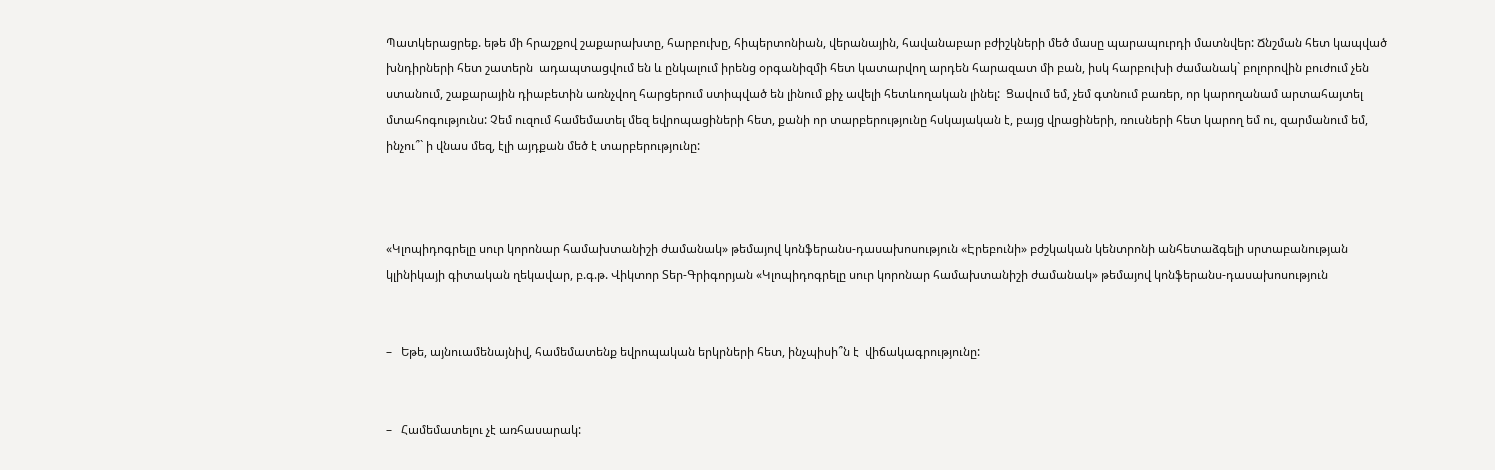Պատկերացրեք. եթե մի հրաշքով շաքարախտը, հարբուխը, հիպերտոնիան, վերանային, հավանաբար բժիշկների մեծ մասը պարապուրդի մատնվեր: Ճնշման հետ կապված խնդիրների հետ շատերն  ադապտացվում են և ընկալում իրենց օրգանիզմի հետ կատարվող արդեն հարազատ մի բան, իսկ հարբուխի ժամանակ` բոլորովին բուժում չեն ստանում, շաքարային դիաբետին առնչվող հարցերում ստիպված են լինում քիչ ավելի հետևողական լինել:  Ցավում եմ, չեմ գտնում բառեր, որ կարողանամ արտահայտել մտահոգությունս: Չեմ ուզում համեմատել մեզ եվրոպացիների հետ, քանի որ տարբերությունը հսկայական է, բայց վրացիների, ռուսների հետ կարող եմ ու, զարմանում եմ, ինչու՞` ի վնաս մեզ, էլի այդքան մեծ է տարբերությունը:



«Կլոպիդոգրելը սուր կորոնար համախտանիշի ժամանակ» թեմայով կոնֆերանս-դասախոսություն «Էրեբունի» բժշկական կենտրոնի անհետաձգելի սրտաբանության կլինիկայի գիտական ղեկավար, բ.գ.թ. Վիկտոր Տեր-Գրիգորյան «Կլոպիդոգրելը սուր կորոնար համախտանիշի ժամանակ» թեմայով կոնֆերանս-դասախոսություն


–   Եթե, այնուամենայնիվ, համեմատենք եվրոպական երկրների հետ, ինչպիսի՞ն է  վիճակագրությունը:


–   Համեմատելու չէ առհասարակ: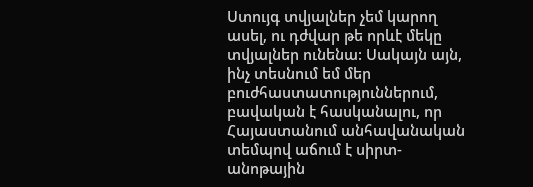Ստույգ տվյալներ չեմ կարող ասել, ու դժվար թե որևէ մեկը տվյալներ ունենա: Սակայն այն, ինչ տեսնում եմ մեր բուժհաստատություններում, բավական է հասկանալու, որ Հայաստանում անհավանական տեմպով աճում է սիրտ-անոթային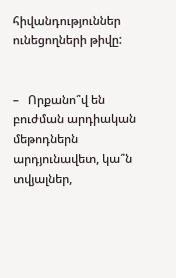հիվանդություններ ունեցողների թիվը:


–   Որքանո՞վ են  բուժման արդիական մեթոդներն արդյունավետ, կա՞ն տվյալներ,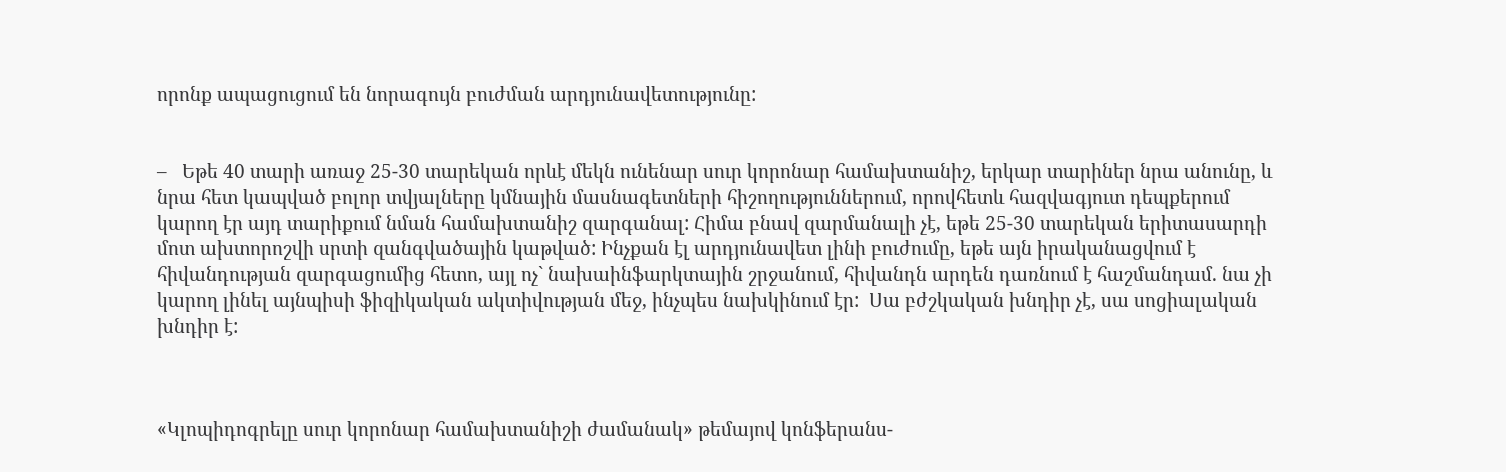որոնք ապացուցում են նորագույն բուժման արդյունավետությունը:


–   Եթե 40 տարի առաջ 25-30 տարեկան որևէ մեկն ունենար սուր կորոնար համախտանիշ, երկար տարիներ նրա անունը, և նրա հետ կապված բոլոր տվյալները կմնային մասնագետների հիշողություններում, որովհետև հազվագյուտ դեպքերում կարող էր այդ տարիքում նման համախտանիշ զարգանալ: Հիմա բնավ զարմանալի չէ, եթե 25-30 տարեկան երիտասարդի մոտ ախտորոշվի սրտի զանգվածային կաթված: Ինչքան էլ արդյունավետ լինի բուժումը, եթե այն իրականացվում է հիվանդության զարգացումից հետո, այլ ոչ` նախաինֆարկտային շրջանում, հիվանդն արդեն դառնում է հաշմանդամ. նա չի կարող լինել այնպիսի ֆիզիկական ակտիվության մեջ, ինչպես նախկինում էր:  Սա բժշկական խնդիր չէ, սա սոցիալական խնդիր է:



«Կլոպիդոգրելը սուր կորոնար համախտանիշի ժամանակ» թեմայով կոնֆերանս-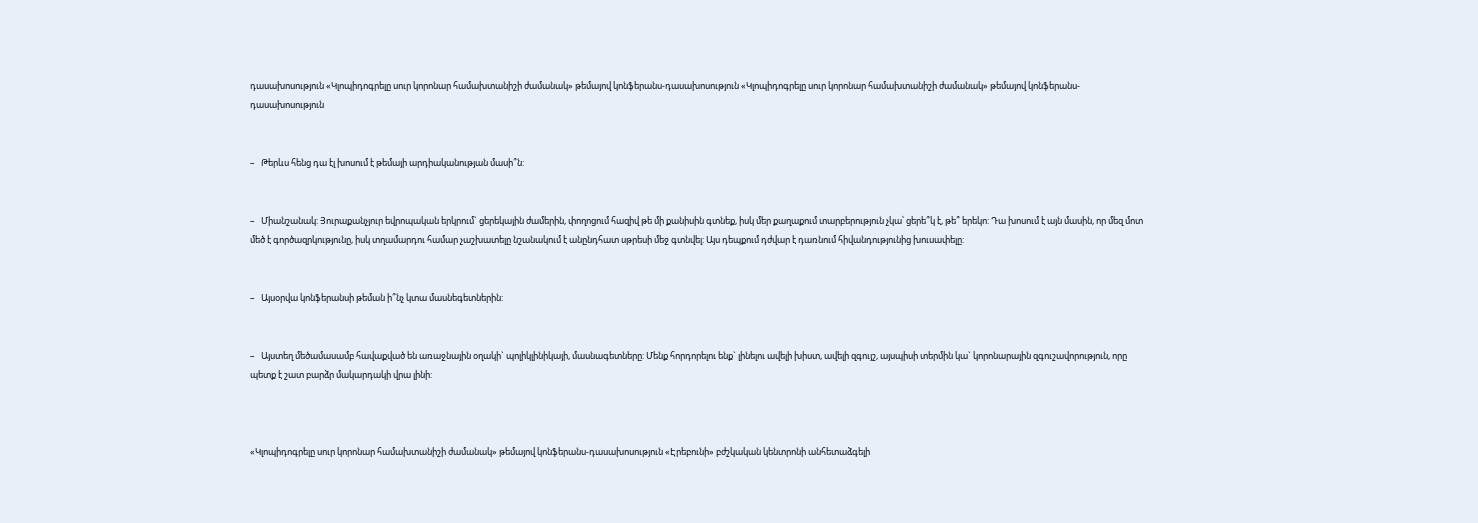դասախոսություն «Կլոպիդոգրելը սուր կորոնար համախտանիշի ժամանակ» թեմայով կոնֆերանս-դասախոսություն «Կլոպիդոգրելը սուր կորոնար համախտանիշի ժամանակ» թեմայով կոնֆերանս-դասախոսություն


–   Թերևս հենց դա էլ խոսում է թեմայի արդիականության մասի՞ն:


–   Միանշանակ: Յուրաքանչյուր եվրոպական երկրում` ցերեկային ժամերին, փողոցում հազիվ թե մի քանիսին գտնեք, իսկ մեր քաղաքում տարբերություն չկա՝ ցերե՞կ է, թե՞ երեկո: Դա խոսում է այն մասին, որ մեզ մոտ մեծ է գործազրկությունը, իսկ տղամարդու համար չաշխատելը նշանակում է անընդհատ սթրեսի մեջ գտնվել: Այս դեպքում դժվար է դառնում հիվանդությունից խուսափելը:


–   Այսօրվա կոնֆերանսի թեման ի՞նչ կտա մասնեգետներին:


–   Այստեղ մեծամասամբ հավաքված են առաջնային օղակի` պոլիկլինիկայի, մասնագետները: Մենք հորդորելու ենք` լինելու ավելի խիստ, ավելի զգույշ, այսպիսի տերմին կա` կորոնարային զգուշավորություն, որը պետք է շատ բարձր մակարդակի վրա լինի:



«Կլոպիդոգրելը սուր կորոնար համախտանիշի ժամանակ» թեմայով կոնֆերանս-դասախոսություն «Էրեբունի» բժշկական կենտրոնի անհետաձգելի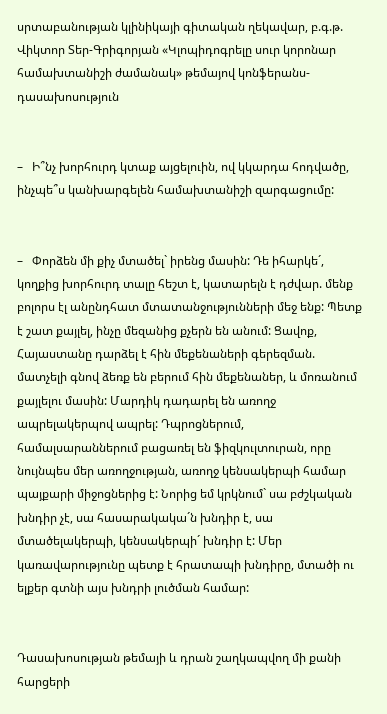սրտաբանության կլինիկայի գիտական ղեկավար, բ.գ.թ. Վիկտոր Տեր-Գրիգորյան «Կլոպիդոգրելը սուր կորոնար համախտանիշի ժամանակ» թեմայով կոնֆերանս-դասախոսություն


–   Ի՞նչ խորհուրդ կտաք այցելուին, ով կկարդա հոդվածը, ինչպե՞ս կանխարգելեն համախտանիշի զարգացումը:


–   Փորձեն մի քիչ մտածել` իրենց մասին: Դե իհարկե´, կողքից խորհուրդ տալը հեշտ է, կատարելն է դժվար. մենք բոլորս էլ անընդհատ մտատանջությունների մեջ ենք: Պետք է շատ քայլել, ինչը մեզանից քչերն են անում: Ցավոք, Հայաստանը դարձել է հին մեքենաների գերեզման. մատչելի գնով ձեռք են բերում հին մեքենաներ, և մոռանում քայլելու մասին: Մարդիկ դադարել են առողջ ապրելակերպով ապրել: Դպրոցներում, համալսարաններում բացառել են ֆիզկուլտուրան, որը նույնպես մեր առողջության, առողջ կենսակերպի համար պայքարի միջոցներից է: Նորից եմ կրկնում` սա բժշկական խնդիր չէ, սա հասարակակա´ն խնդիր է, սա մտածելակերպի, կենսակերպի´ խնդիր է: Մեր կառավարությունը պետք է հրատապի խնդիրը, մտածի ու ելքեր գտնի այս խնդրի լուծման համար:


Դասախոսության թեմայի և դրան շաղկապվող մի քանի հարցերի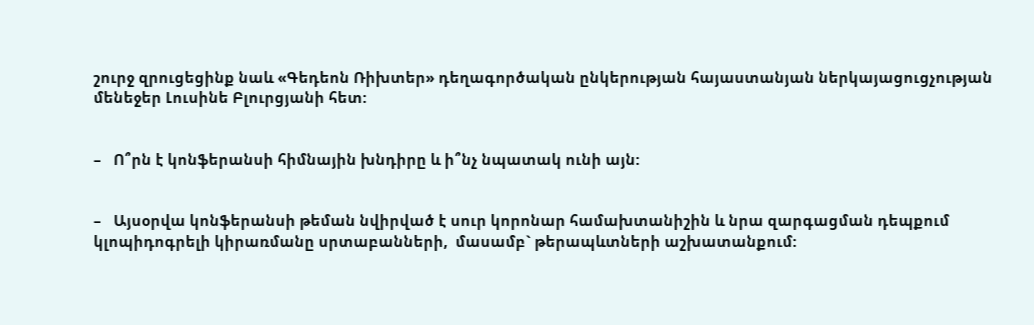շուրջ զրուցեցինք նաև «Գեդեոն Ռիխտեր» դեղագործական ընկերության հայաստանյան ներկայացուցչության մենեջեր Լուսինե Բլուրցյանի հետ:


–   Ո՞րն է կոնֆերանսի հիմնային խնդիրը և ի՞նչ նպատակ ունի այն:


–   Այսօրվա կոնֆերանսի թեման նվիրված է սուր կորոնար համախտանիշին և նրա զարգացման դեպքում կլոպիդոգրելի կիրառմանը սրտաբանների,  մասամբ` թերապևտների աշխատանքում: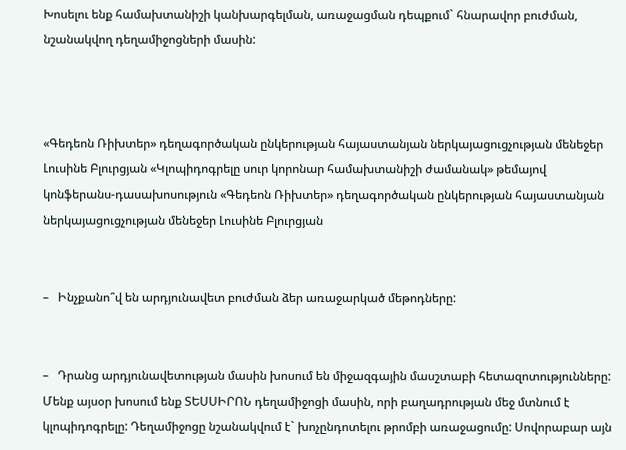Խոսելու ենք համախտանիշի կանխարգելման, առաջացման դեպքում` հնարավոր բուժման, նշանակվող դեղամիջոցների մասին:



«Գեդեոն Ռիխտեր» դեղագործական ընկերության հայաստանյան ներկայացուցչության մենեջեր Լուսինե Բլուրցյան «Կլոպիդոգրելը սուր կորոնար համախտանիշի ժամանակ» թեմայով կոնֆերանս-դասախոսություն «Գեդեոն Ռիխտեր» դեղագործական ընկերության հայաստանյան ներկայացուցչության մենեջեր Լուսինե Բլուրցյան


–   Ինչքանո՞վ են արդյունավետ բուժման ձեր առաջարկած մեթոդները:


–   Դրանց արդյունավետության մասին խոսում են միջազգային մասշտաբի հետազոտությունները: Մենք այսօր խոսում ենք ՏԵՍՍԻՐՈՆ դեղամիջոցի մասին, որի բաղադրության մեջ մտնում է կլոպիդոգրելը: Դեղամիջոցը նշանակվում է` խոչընդոտելու թրոմբի առաջացումը: Սովորաբար այն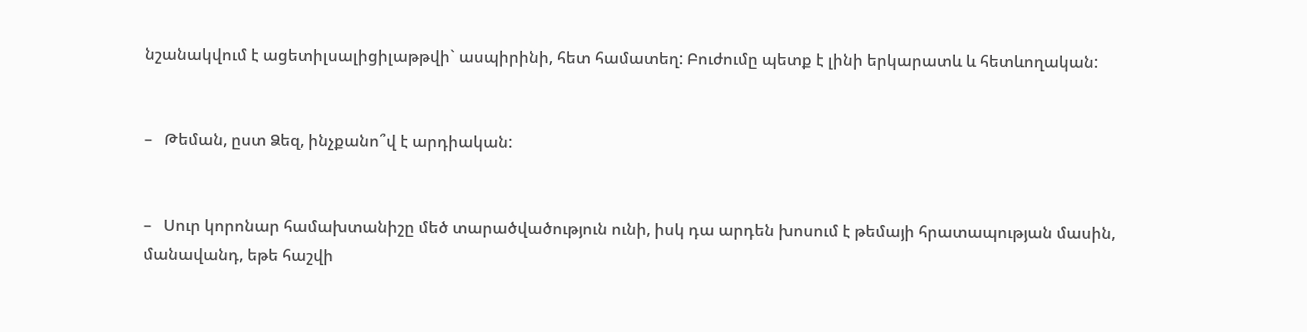նշանակվում է ացետիլսալիցիլաթթվի` ասպիրինի, հետ համատեղ: Բուժումը պետք է լինի երկարատև և հետևողական:


–   Թեման, ըստ Ձեզ, ինչքանո՞վ է արդիական:


–   Սուր կորոնար համախտանիշը մեծ տարածվածություն ունի, իսկ դա արդեն խոսում է թեմայի հրատապության մասին, մանավանդ, եթե հաշվի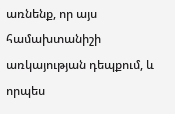առնենք, որ այս համախտանիշի առկայության դեպքում, և որպես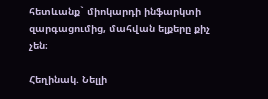հետևանք` միոկարդի ինֆարկտի զարգացումից, մահվան ելքերը քիչ չեն։

Հեղինակ. Նելլի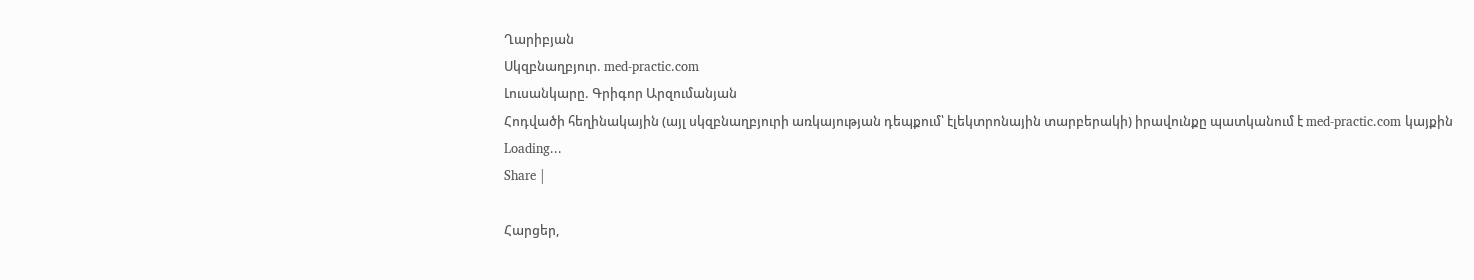Ղարիբյան
Սկզբնաղբյուր. med-practic.com
Լուսանկարը. Գրիգոր Արզումանյան
Հոդվածի հեղինակային (այլ սկզբնաղբյուրի առկայության դեպքում՝ էլեկտրոնային տարբերակի) իրավունքը պատկանում է med-practic.com կայքին
Loading...
Share |

Հարցեր,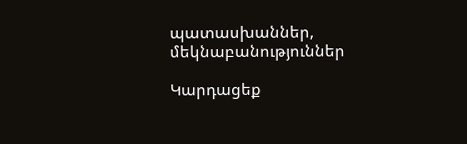պատասխաններ, մեկնաբանություններ

Կարդացեք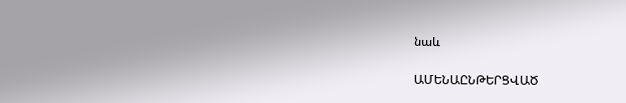նաև

ԱՄԵՆԱԸՆԹԵՐՑՎԱԾ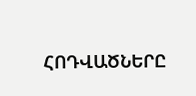ՀՈԴՎԱԾՆԵՐԸ